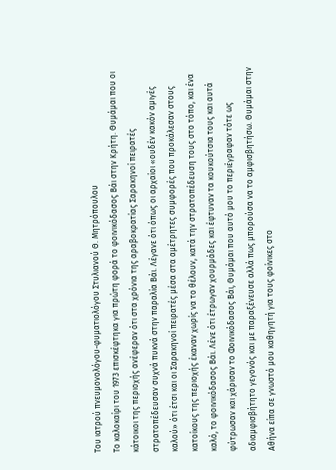Του ιατρού πνευμονολόγου-φυματιολόγου Στυλιανού Θ. Μητρόπουλου
Το καλοκαίρι του 1973 επισκέφτηκα για πρώτη φορά το φοινικόδασος Βάι στην Κρήτη. Θυμάμαι που οι κάτοικοι της περιοχής ανέφεραν ότι στα χρόνια της αραβοκρατίας Σαρακηνοί πειρατές στρατοπέδευσαν συχνά πυκνά στην παραλία Βάι. Λέγανε ότι όπως οι αρχαίοι «ουδέν κακόν αμιγές καλού» ότι έτσι και οι Σαρακηνοί πειρατές μέσα στα αμέτρητες συμφορές που προκάλεσαν στους κατοίκους της περιοχής έκαναν χωρίς να το θέλουν, κατά την στρατοπέδευση τους στο τόπο, και ένα καλό, το φοινικόδασος Βάι. Λένε ότι έτρωγαν χουρμάδες και έφτυναν τα κουκούτσια τους και αυτά φύτρωσαν και χάρισαν το Φοινικόδασος Βάι, Θυμάμαι που αυτό μου το περιέγραφαν τότε ως αδιαμφισβήτητο γεγονός και με παραξένευσε αλλά πως μπορούσα να το αμφισβητήσω. Θυμάμαι στην Αθήνα είπα σε γνωστό μου καθηγητή για τους φοίνικες στο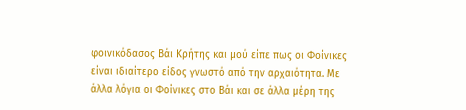φοινικόδασος Βάι Κρήτης και μού είπε πως οι Φοίνικες είναι ιδιαίτερο είδος γνωστό από την αρχαιότητα. Με άλλα λόγια οι Φοίνικες στο Βάι και σε άλλα μέρη της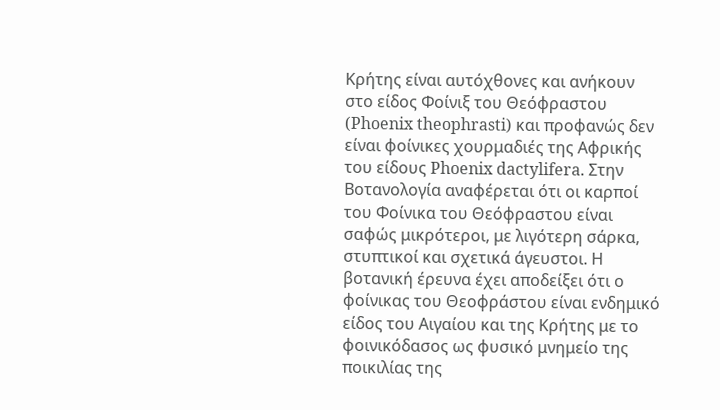Κρήτης είναι αυτόχθονες και ανήκουν στο είδος Φοίνιξ του Θεόφραστου (Phoenix theophrasti) και προφανώς δεν είναι φοίνικες χουρμαδιές της Αφρικής του είδους Phoenix dactylifera. Στην Βοτανολογία αναφέρεται ότι οι καρποί του Φοίνικα του Θεόφραστου είναι σαφώς μικρότεροι, με λιγότερη σάρκα, στυπτικοί και σχετικά άγευστοι. Η βοτανική έρευνα έχει αποδείξει ότι ο φοίνικας του Θεοφράστου είναι ενδημικό είδος του Αιγαίου και της Κρήτης με το φοινικόδασος ως φυσικό μνημείο της ποικιλίας της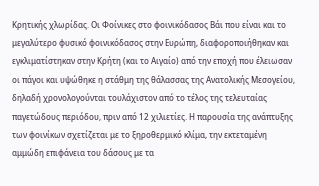Κρητικής χλωρίδας. Οι Φοίνικες στο φοινικόδασος Βάι που είναι και το μεγαλύτερο φυσικό φοινικόδασος στην Ευρώπη, διαφοροποιήθηκαν και εγκλιματίστηκαν στην Κρήτη (και το Αιγαίο) από την εποχή που έλειωσαν οι πάγοι και υψώθηκε η στάθμη της θάλασσας της Ανατολικής Μεσογείου, δηλαδή χρονολογούνται τουλάχιστον από το τέλος της τελευταίας παγετώδους περιόδου, πριν από 12 χιλιετίες. Η παρουσία της ανάπτυξης των φοινίκων σχετίζεται με το ξηροθερμικό κλίμα, την εκτεταμένη αμμώδη επιφάνεια του δάσους με τα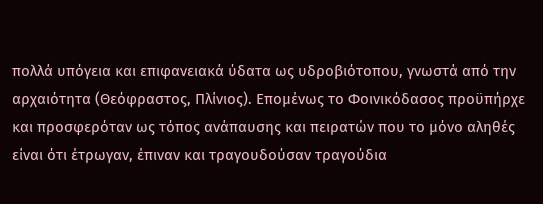πολλά υπόγεια και επιφανειακά ύδατα ως υδροβιότοπου, γνωστά από την αρχαιότητα (Θεόφραστος, Πλίνιος). Επομένως το Φοινικόδασος προϋπήρχε και προσφερόταν ως τόπος ανάπαυσης και πειρατών που το μόνο αληθές είναι ότι έτρωγαν, έπιναν και τραγουδούσαν τραγούδια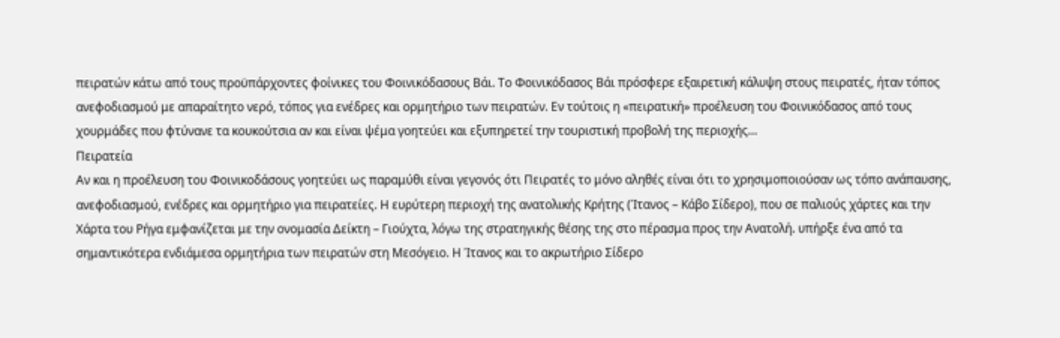πειρατών κάτω από τους προϋπάρχοντες φοίνικες του Φοινικόδασους Βάι. Το Φοινικόδασος Βάι πρόσφερε εξαιρετική κάλυψη στους πειρατές, ήταν τόπος ανεφοδιασμού με απαραίτητο νερό, τόπος για ενέδρες και ορμητήριο των πειρατών. Εν τούτοις η «πειρατική» προέλευση του Φοινικόδασος από τους χουρμάδες που φτύνανε τα κουκούτσια αν και είναι ψέμα γοητεύει και εξυπηρετεί την τουριστική προβολή της περιοχής…
Πειρατεία
Αν και η προέλευση του Φοινικοδάσους γοητεύει ως παραμύθι είναι γεγονός ότι Πειρατές το μόνο αληθές είναι ότι το χρησιμοποιούσαν ως τόπο ανάπαυσης, ανεφοδιασμού, ενέδρες και ορμητήριο για πειρατείες. Η ευρύτερη περιοχή της ανατολικής Κρήτης (Ίτανος – Κάβο Σίδερο), που σε παλιούς χάρτες και την Χάρτα του Ρήγα εμφανίζεται με την ονομασία Δείκτη – Γιούχτα, λόγω της στρατηγικής θέσης της στο πέρασμα προς την Ανατολή. υπήρξε ένα από τα σημαντικότερα ενδιάμεσα ορμητήρια των πειρατών στη Μεσόγειο. Η Ίτανος και το ακρωτήριο Σίδερο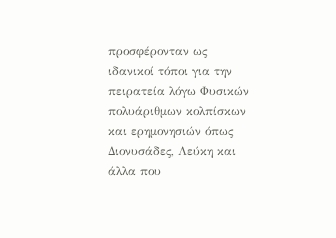προσφέρονταν ως ιδανικοί τόποι για την πειρατεία λόγω Φυσικών πολυάριθμων κολπίσκων και ερημονησιών όπως Διονυσάδες, Λεύκη και άλλα που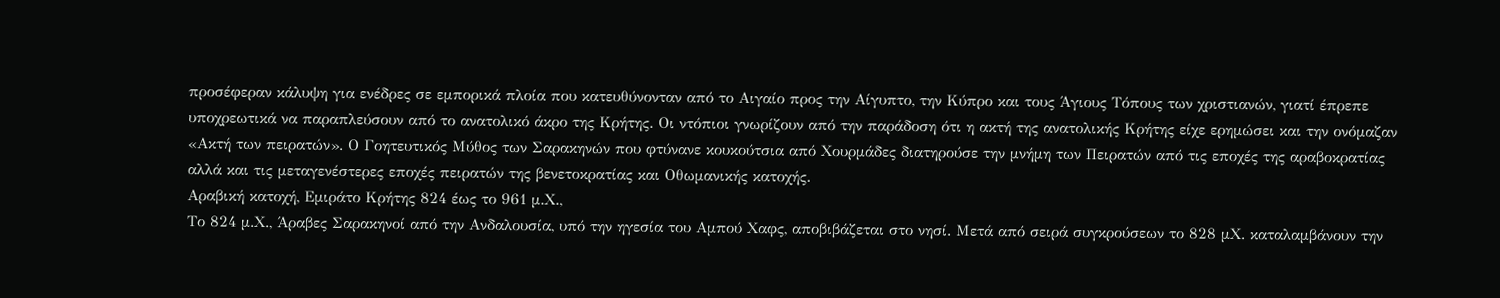προσέφεραν κάλυψη για ενέδρες σε εμπορικά πλοία που κατευθύνονταν από το Αιγαίο προς την Αίγυπτο, την Κύπρο και τους Άγιους Τόπους των χριστιανών, γιατί έπρεπε υποχρεωτικά να παραπλεύσουν από το ανατολικό άκρο της Κρήτης. Οι ντόπιοι γνωρίζουν από την παράδοση ότι η ακτή της ανατολικής Κρήτης είχε ερημώσει και την ονόμαζαν «Ακτή των πειρατών». Ο Γοητευτικός Μύθος των Σαρακηνών που φτύνανε κουκούτσια από Χουρμάδες διατηρούσε την μνήμη των Πειρατών από τις εποχές της αραβοκρατίας αλλά και τις μεταγενέστερες εποχές πειρατών της βενετοκρατίας και Οθωμανικής κατοχής.
Αραβική κατοχή, Εμιράτο Κρήτης 824 έως το 961 μ.Χ.,
Το 824 μ.Χ., Άραβες Σαρακηνοί από την Ανδαλουσία, υπό την ηγεσία του Αμπού Χαφς, αποβιβάζεται στο νησί. Μετά από σειρά συγκρούσεων το 828 μΧ. καταλαμβάνουν την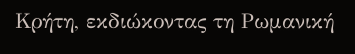Κρήτη, εκδιώκοντας τη Ρωμανική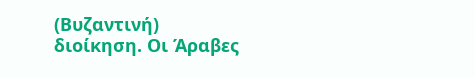(Βυζαντινή) διοίκηση. Οι Άραβες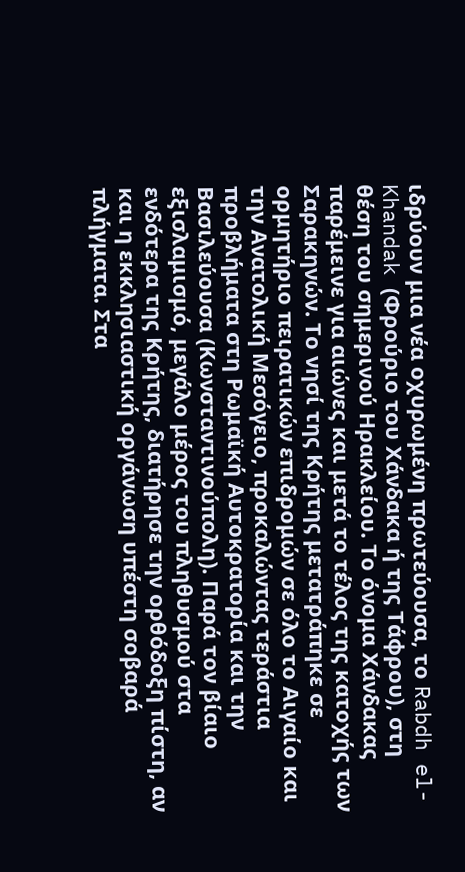ιδρύουν μια νέα οχυρωμένη πρωτεύουσα, το Rabdh el-Khandak (Φρούριο του Χάνδακα ή της Τάφρου), στη θέση του σημερινού Ηρακλείου. Το όνομα Χάνδακας παρέμεινε για αιώνες και μετά το τέλος της κατοχής των Σαρακηνών. Το νησί της Κρήτης μετατράπηκε σε ορμητήριο πειρατικών επιδρομών σε όλο το Αιγαίο και την Ανατολική Μεσόγειο, προκαλώντας τεράστια προβλήματα στη Ρωμαϊκή Αυτοκρατορία και την Βασιλεύουσα (Κωνσταντινούπολη). Παρά τον βίαιο εξισλαμισμό, μεγάλο μέρος του πληθυσμού στα ενδότερα της Κρήτης, διατήρησε την ορθόδοξη πίστη, αν και η εκκλησιαστική οργάνωση υπέστη σοβαρά πλήγματα. Στα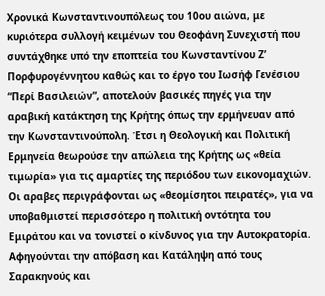Χρονικά Κωνσταντινουπόλεως του 10ου αιώνα, με κυριότερα συλλογή κειμένων του Θεοφάνη Συνεχιστή που συντάχθηκε υπό την εποπτεία του Κωνσταντίνου Ζ’ Πορφυρογέννητου καθώς και το έργο του Ιωσήφ Γενέσιου “Περί Βασιλειών”, αποτελούν βασικές πηγές για την αραβική κατάκτηση της Κρήτης όπως την ερμήνευαν από την Κωνσταντινούπολη. Έτσι η Θεολογική και Πολιτική Ερμηνεία θεωρούσε την απώλεια της Κρήτης ως «θεία τιμωρία» για τις αμαρτίες της περιόδου των εικονομαχιών. Οι αραβες περιγράφονται ως «θεομίσητοι πειρατές», για να υποβαθμιστεί περισσότερο η πολιτική οντότητα του Εμιράτου και να τονιστεί ο κίνδυνος για την Αυτοκρατορία. Αφηγούνται την απόβαση και Κατάληψη από τους Σαρακηνούς και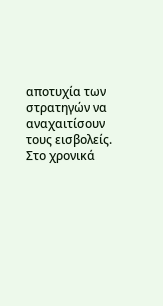αποτυχία των στρατηγών να αναχαιτίσουν τους εισβολείς. Στο χρονικά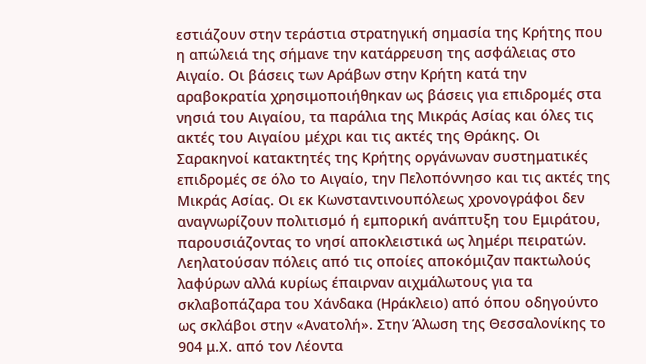εστιάζουν στην τεράστια στρατηγική σημασία της Κρήτης που η απώλειά της σήμανε την κατάρρευση της ασφάλειας στο Αιγαίο. Οι βάσεις των Αράβων στην Κρήτη κατά την αραβοκρατία χρησιμοποιήθηκαν ως βάσεις για επιδρομές στα νησιά του Αιγαίου, τα παράλια της Μικράς Ασίας και όλες τις ακτές του Αιγαίου μέχρι και τις ακτές της Θράκης. Οι Σαρακηνοί κατακτητές της Κρήτης οργάνωναν συστηματικές επιδρομές σε όλο το Αιγαίο, την Πελοπόννησο και τις ακτές της Μικράς Ασίας. Οι εκ Κωνσταντινουπόλεως χρονογράφοι δεν αναγνωρίζουν πολιτισμό ή εμπορική ανάπτυξη του Εμιράτου, παρουσιάζοντας το νησί αποκλειστικά ως λημέρι πειρατών. Λεηλατούσαν πόλεις από τις οποίες αποκόμιζαν πακτωλούς λαφύρων αλλά κυρίως έπαιρναν αιχμάλωτους για τα σκλαβοπάζαρα του Χάνδακα (Ηράκλειο) από όπου οδηγούντο ως σκλάβοι στην «Ανατολή». Στην Άλωση της Θεσσαλονίκης το 904 μ.Χ. από τον Λέοντα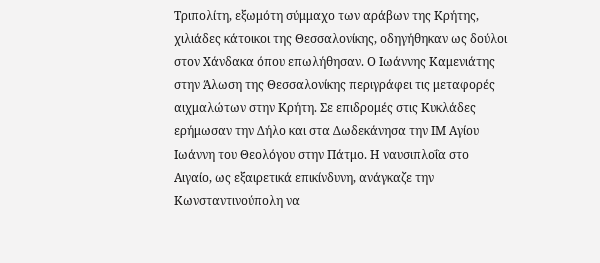Τριπολίτη, εξωμότη σύμμαχο των αράβων της Κρήτης, χιλιάδες κάτοικοι της Θεσσαλονίκης, οδηγήθηκαν ως δούλοι στον Χάνδακα όπου επωλήθησαν. Ο Ιωάννης Καμενιάτης στην Άλωση της Θεσσαλονίκης περιγράφει τις μεταφορές αιχμαλώτων στην Κρήτη. Σε επιδρομές στις Κυκλάδες ερήμωσαν την Δήλο και στα Δωδεκάνησα την ΙΜ Αγίου Ιωάννη του Θεολόγου στην Πάτμο. Η ναυσιπλοΐα στο Αιγαίο, ως εξαιρετικά επικίνδυνη, ανάγκαζε την Κωνσταντινούπολη να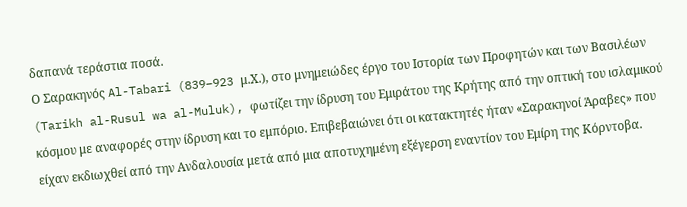δαπανά τεράστια ποσά.
Ο Σαρακηνός Al-Tabari (839–923 μ.Χ.), στο μνημειώδες έργο του Ιστορία των Προφητών και των Βασιλέων (Tarikh al-Rusul wa al-Muluk), φωτίζει την ίδρυση του Εμιράτου της Κρήτης από την οπτική του ισλαμικού κόσμου με αναφορές στην ίδρυση και το εμπόριο. Επιβεβαιώνει ότι οι κατακτητές ήταν «Σαρακηνοί Άραβες» που είχαν εκδιωχθεί από την Ανδαλουσία μετά από μια αποτυχημένη εξέγερση εναντίον του Εμίρη της Κόρντοβα.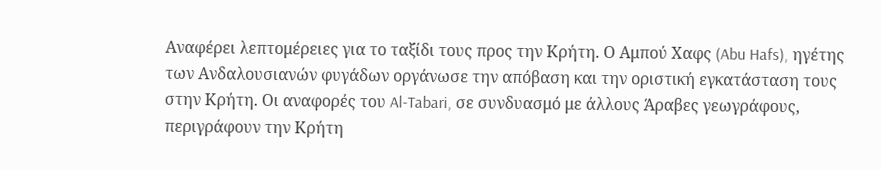Αναφέρει λεπτομέρειες για το ταξίδι τους προς την Κρήτη. Ο Αμπού Χαφς (Abu Hafs), ηγέτης των Ανδαλουσιανών φυγάδων οργάνωσε την απόβαση και την οριστική εγκατάσταση τους στην Κρήτη. Οι αναφορές του Al-Tabari, σε συνδυασμό με άλλους Άραβες γεωγράφους, περιγράφουν την Κρήτη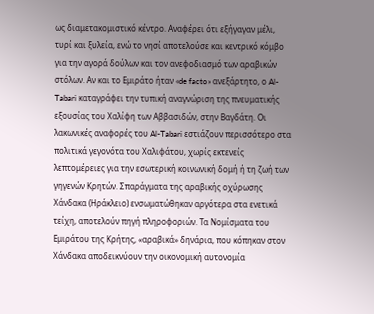ως διαμετακομιστικό κέντρο. Αναφέρει ότι εξήγαγαν μέλι, τυρί και ξυλεία, ενώ το νησί αποτελούσε και κεντρικό κόμβο για την αγορά δούλων και τον ανεφοδιασμό των αραβικών στόλων. Αν και το Εμιράτο ήταν «de facto» ανεξάρτητο, ο Al-Tabari καταγράφει την τυπική αναγνώριση της πνευματικής εξουσίας του Χαλίφη των Αββασιδών, στην Βαγδάτη. Οι λακωνικές αναφορές του Al-Tabari εστιάζουν περισσότερο στα πολιτικά γεγονότα του Χαλιφάτου, χωρίς εκτενείς λεπτομέρειες για την εσωτερική κοινωνική δομή ή τη ζωή των γηγενών Κρητών. Σπαράγματα της αραβικής οχύρωσης Χάνδακα (Ηράκλειο) ενσωματώθηκαν αργότερα στα ενετικά τείχη, αποτελούν πηγή πληροφοριών. Τα Νομίσματα του Εμιράτου της Κρήτης, «αραβικά» δηνάρια, που κόπηκαν στον Χάνδακα αποδεικνύουν την οικονομική αυτονομία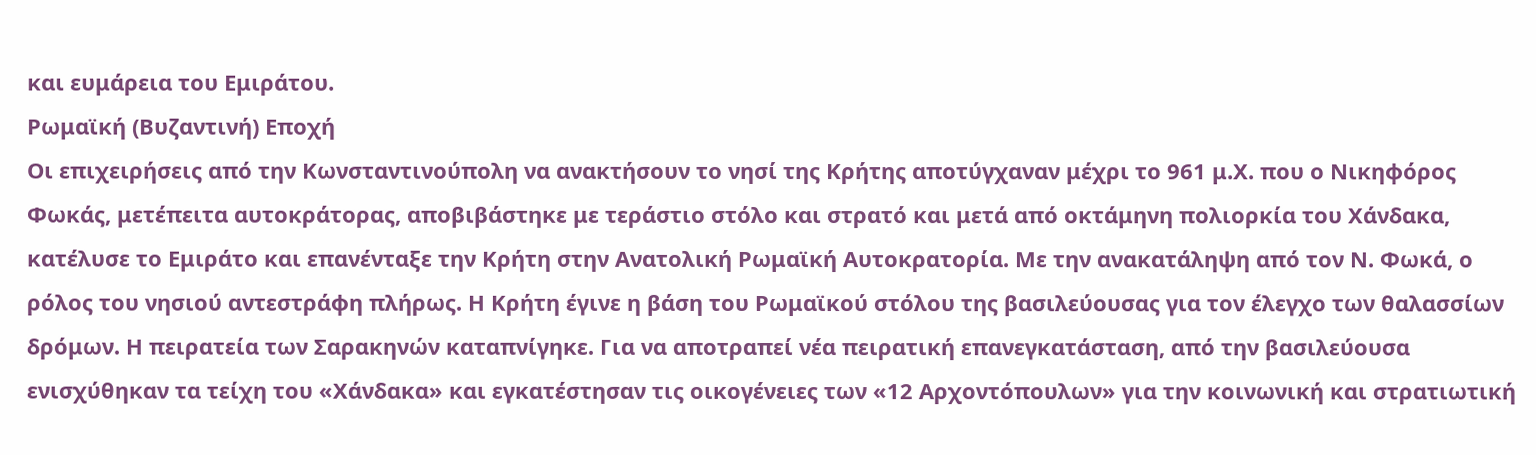και ευμάρεια του Εμιράτου.
Ρωμαϊκή (Βυζαντινή) Εποχή
Οι επιχειρήσεις από την Κωνσταντινούπολη να ανακτήσουν το νησί της Κρήτης αποτύγχαναν μέχρι το 961 μ.Χ. που ο Νικηφόρος Φωκάς, μετέπειτα αυτοκράτορας, αποβιβάστηκε με τεράστιο στόλο και στρατό και μετά από οκτάμηνη πολιορκία του Χάνδακα, κατέλυσε το Εμιράτο και επανένταξε την Κρήτη στην Ανατολική Ρωμαϊκή Αυτοκρατορία. Με την ανακατάληψη από τον Ν. Φωκά, ο ρόλος του νησιού αντεστράφη πλήρως. Η Κρήτη έγινε η βάση του Ρωμαϊκού στόλου της βασιλεύουσας για τον έλεγχο των θαλασσίων δρόμων. Η πειρατεία των Σαρακηνών καταπνίγηκε. Για να αποτραπεί νέα πειρατική επανεγκατάσταση, από την βασιλεύουσα ενισχύθηκαν τα τείχη του «Χάνδακα» και εγκατέστησαν τις οικογένειες των «12 Αρχοντόπουλων» για την κοινωνική και στρατιωτική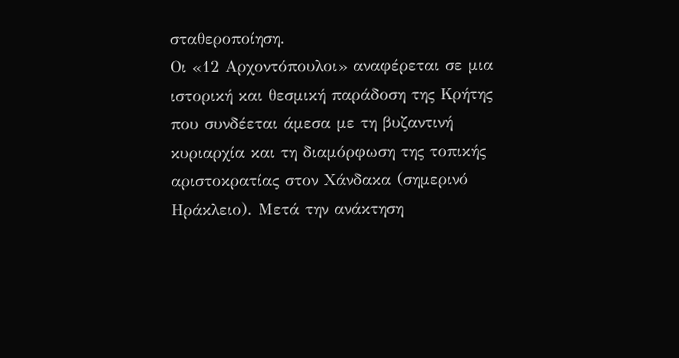σταθεροποίηση.
Οι «12 Αρχοντόπουλοι» αναφέρεται σε μια ιστορική και θεσμική παράδοση της Κρήτης που συνδέεται άμεσα με τη βυζαντινή κυριαρχία και τη διαμόρφωση της τοπικής αριστοκρατίας στον Χάνδακα (σημερινό Ηράκλειο). Μετά την ανάκτηση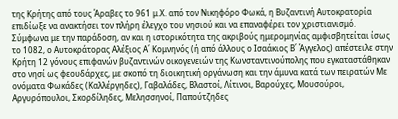της Κρήτης από τους Άραβες το 961 μ.Χ. από τον Νικηφόρο Φωκά, η Βυζαντινή Αυτοκρατορία επιδίωξε να ανακτήσει τον πλήρη έλεγχο του νησιού και να επαναφέρει τον χριστιανισμό. Σύμφωνα με την παράδοση, αν και η ιστορικότητα της ακριβούς ημερομηνίας αμφισβητείται ίσως το 1082, ο Αυτοκράτορας Αλέξιος Α΄ Κομνηνός (ή από άλλους ο Ισαάκιος Β΄ Άγγελος) απέστειλε στην Κρήτη 12 γόνους επιφανών βυζαντινών οικογενειών της Κωνσταντινούπολης που εγκαταστάθηκαν στο νησί ως φεουδάρχες, με σκοπό τη διοικητική οργάνωση και την άμυνα κατά των πειρατών Με ονόματα Φωκάδες (Καλλέργηδες), Γαβαλάδες, Βλαστοί, Λίτινοι, Βαρούχες, Μουσούροι, Αργυρόπουλοι, Σκορδίληδες, Μελησσηνοί, Παπούτζηδες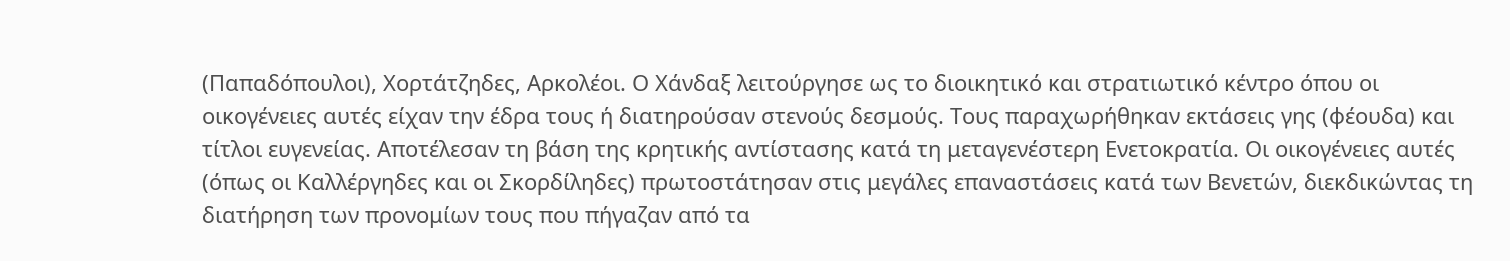(Παπαδόπουλοι), Χορτάτζηδες, Αρκολέοι. Ο Χάνδαξ λειτούργησε ως το διοικητικό και στρατιωτικό κέντρο όπου οι οικογένειες αυτές είχαν την έδρα τους ή διατηρούσαν στενούς δεσμούς. Τους παραχωρήθηκαν εκτάσεις γης (φέουδα) και τίτλοι ευγενείας. Αποτέλεσαν τη βάση της κρητικής αντίστασης κατά τη μεταγενέστερη Ενετοκρατία. Οι οικογένειες αυτές (όπως οι Καλλέργηδες και οι Σκορδίληδες) πρωτοστάτησαν στις μεγάλες επαναστάσεις κατά των Βενετών, διεκδικώντας τη διατήρηση των προνομίων τους που πήγαζαν από τα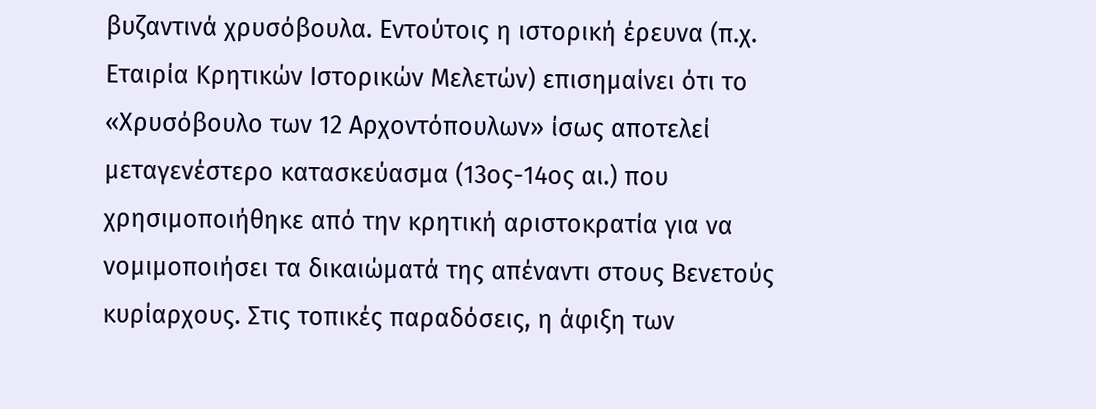βυζαντινά χρυσόβουλα. Εντούτοις η ιστορική έρευνα (π.χ. Εταιρία Κρητικών Ιστορικών Μελετών) επισημαίνει ότι το «Χρυσόβουλο των 12 Αρχοντόπουλων» ίσως αποτελεί μεταγενέστερο κατασκεύασμα (13ος-14ος αι.) που χρησιμοποιήθηκε από την κρητική αριστοκρατία για να νομιμοποιήσει τα δικαιώματά της απέναντι στους Βενετούς κυρίαρχους. Στις τοπικές παραδόσεις, η άφιξη των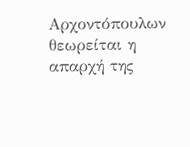Αρχοντόπουλων θεωρείται η απαρχή της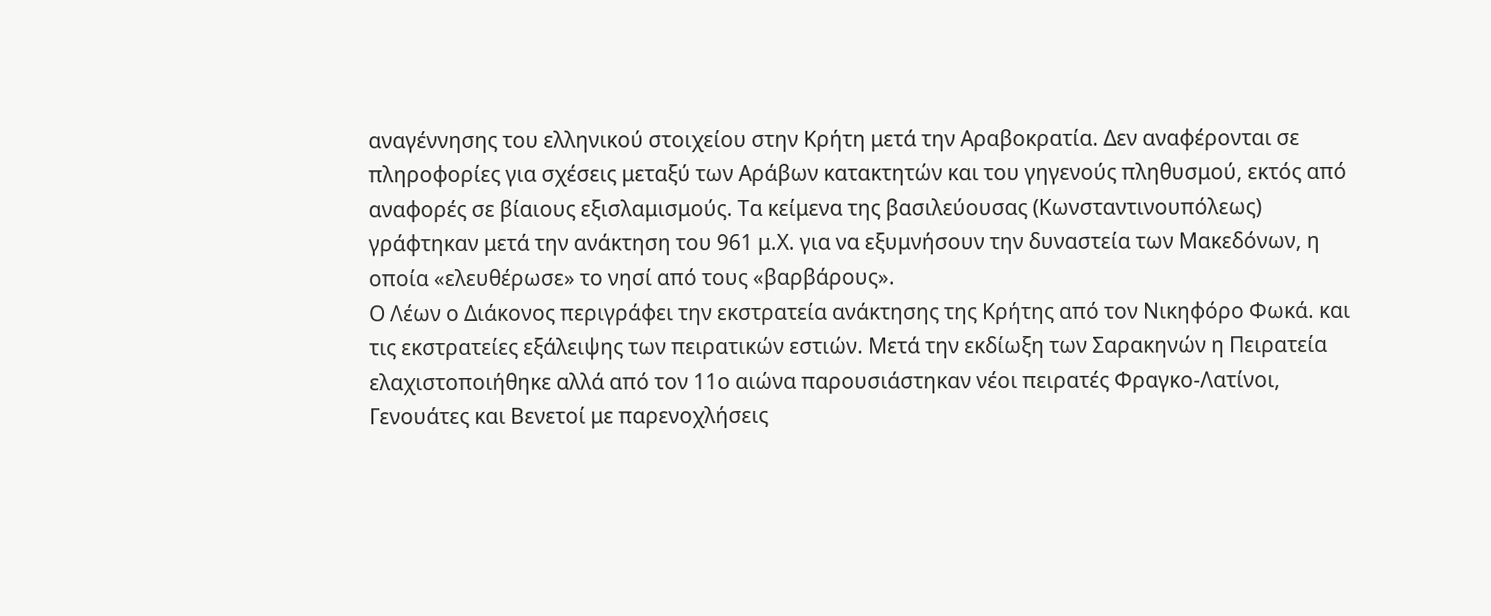αναγέννησης του ελληνικού στοιχείου στην Κρήτη μετά την Αραβοκρατία. Δεν αναφέρονται σε πληροφορίες για σχέσεις μεταξύ των Αράβων κατακτητών και του γηγενούς πληθυσμού, εκτός από αναφορές σε βίαιους εξισλαμισμούς. Τα κείμενα της βασιλεύουσας (Κωνσταντινουπόλεως) γράφτηκαν μετά την ανάκτηση του 961 μ.Χ. για να εξυμνήσουν την δυναστεία των Μακεδόνων, η οποία «ελευθέρωσε» το νησί από τους «βαρβάρους».
Ο Λέων ο Διάκονος περιγράφει την εκστρατεία ανάκτησης της Κρήτης από τον Νικηφόρο Φωκά. και τις εκστρατείες εξάλειψης των πειρατικών εστιών. Μετά την εκδίωξη των Σαρακηνών η Πειρατεία ελαχιστοποιήθηκε αλλά από τον 11ο αιώνα παρουσιάστηκαν νέοι πειρατές Φραγκο-Λατίνοι, Γενουάτες και Βενετοί με παρενοχλήσεις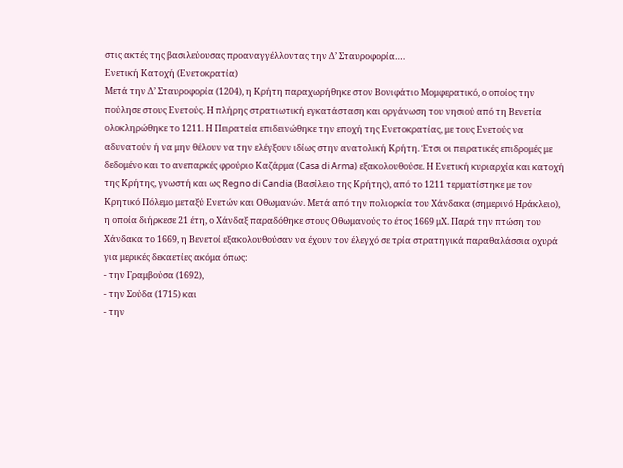στις ακτές της βασιλεύουσας προαναγγέλλοντας την Δ’ Σταυροφορία….
Ενετική Κατοχή (Ενετοκρατία)
Μετά την Δ’ Σταυροφορία (1204), η Κρήτη παραχωρήθηκε στον Βονιφάτιο Μομφερατικό, ο οποίος την πούλησε στους Ενετούς. Η πλήρης στρατιωτική εγκατάσταση και οργάνωση του νησιού από τη Βενετία ολοκληρώθηκε το 1211. Η Πειρατεία επιδεινώθηκε την εποχή της Ενετοκρατίας, με τους Ενετούς να αδυνατούν ή να μην θέλουν να την ελέγξουν ιδίως στην ανατολική Κρήτη. Έτσι οι πειρατικές επιδρομές με δεδομένο και το ανεπαρκές φρούριο Καζάρμα (Casa di Arma) εξακολουθούσε. Η Ενετική κυριαρχία και κατοχή της Κρήτης, γνωστή και ως Regno di Candia (Βασίλειο της Κρήτης), από το 1211 τερματίστηκε με τον Κρητικό Πόλεμο μεταξύ Ενετών και Οθωμανών. Μετά από την πολιορκία του Χάνδακα (σημερινό Ηράκλειο), η οποία διήρκεσε 21 έτη, ο Χάνδαξ παραδόθηκε στους Οθωμανούς το έτος 1669 μΧ. Παρά την πτώση του Χάνδακα το 1669, η Βενετοί εξακολουθούσαν να έχουν τον έλεγχό σε τρία στρατηγικά παραθαλάσσια οχυρά για μερικές δεκαετίες ακόμα όπως:
- την Γραμβούσα (1692),
- την Σούδα (1715) και
- την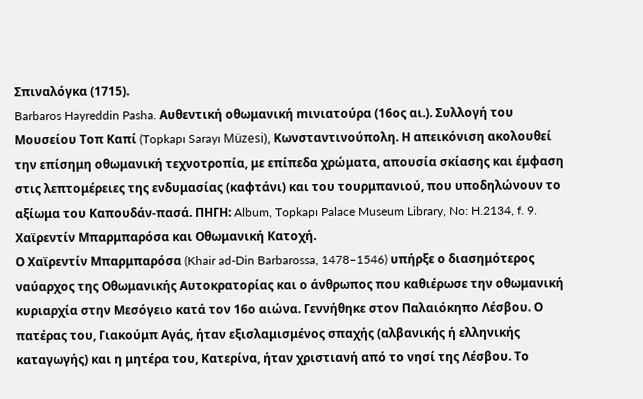Σπιναλόγκα (1715).
Barbaros Hayreddin Pasha. Αυθεντική oθωμανική mινιατούρα (16ος αι.). Συλλογή του Μουσείου Τοπ Καπί (Topkapı Sarayı Müzesi), Κωνσταντινούπολη. Η απεικόνιση ακολουθεί την επίσημη οθωμανική τεχνοτροπία, με επίπεδα χρώματα, απουσία σκίασης και έμφαση στις λεπτομέρειες της ενδυμασίας (καφτάνι) και του τουρμπανιού, που υποδηλώνουν το αξίωμα του Καπουδάν-πασά. ΠΗΓΗ: Album, Topkapı Palace Museum Library, No: H.2134, f. 9.
Χαϊρεντίν Μπαρμπαρόσα και Οθωμανική Κατοχή.
Ο Χαϊρεντίν Μπαρμπαρόσα (Khair ad-Din Barbarossa, 1478–1546) υπήρξε ο διασημότερος ναύαρχος της Οθωμανικής Αυτοκρατορίας και ο άνθρωπος που καθιέρωσε την οθωμανική κυριαρχία στην Μεσόγειο κατά τον 16ο αιώνα. Γεννήθηκε στον Παλαιόκηπο Λέσβου. Ο πατέρας του, Γιακούμπ Αγάς, ήταν εξισλαμισμένος σπαχής (αλβανικής ή ελληνικής καταγωγής) και η μητέρα του, Κατερίνα, ήταν χριστιανή από το νησί της Λέσβου. Το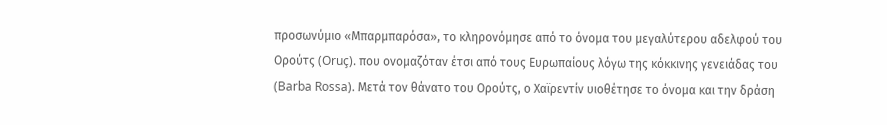προσωνύμιο «Μπαρμπαρόσα», το κληρονόμησε από το όνομα του μεγαλύτερου αδελφού του Ορούτς (Oruç). που ονομαζόταν έτσι από τους Ευρωπαίους λόγω της κόκκινης γενειάδας του (Barba Rossa). Μετά τον θάνατο του Ορούτς, ο Χαϊρεντίν υιοθέτησε το όνομα και την δράση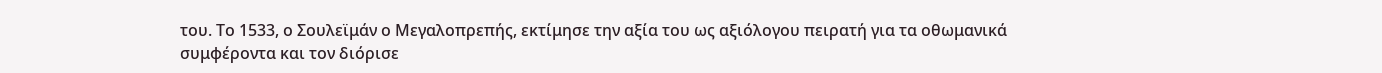του. Το 1533, ο Σουλεϊμάν ο Μεγαλοπρεπής, εκτίμησε την αξία του ως αξιόλογου πειρατή για τα οθωμανικά συμφέροντα και τον διόρισε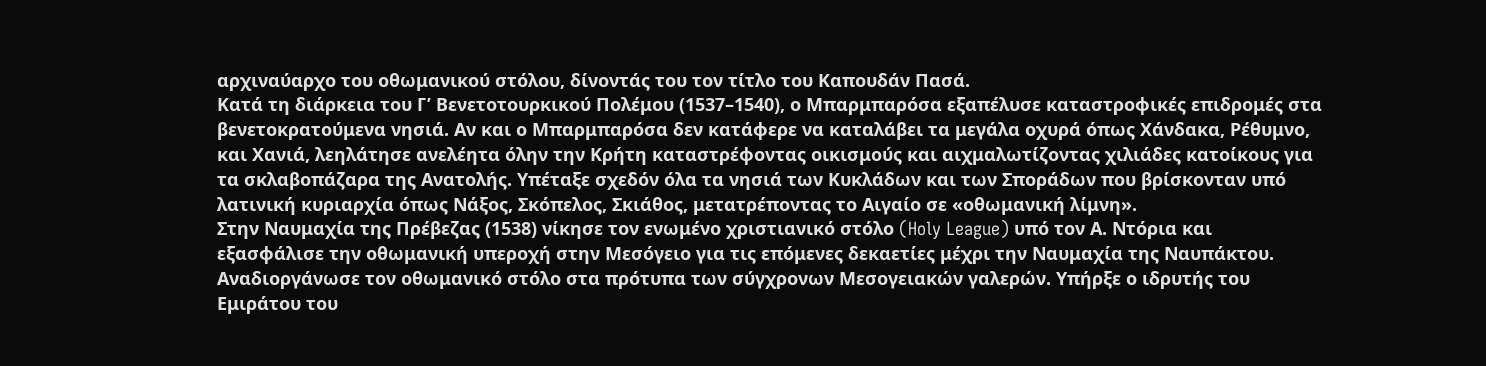αρχιναύαρχο του οθωμανικού στόλου, δίνοντάς του τον τίτλο του Καπουδάν Πασά.
Κατά τη διάρκεια του Γ’ Βενετοτουρκικού Πολέμου (1537–1540), ο Μπαρμπαρόσα εξαπέλυσε καταστροφικές επιδρομές στα βενετοκρατούμενα νησιά. Αν και ο Μπαρμπαρόσα δεν κατάφερε να καταλάβει τα μεγάλα οχυρά όπως Χάνδακα, Ρέθυμνο, και Χανιά, λεηλάτησε ανελέητα όλην την Κρήτη καταστρέφοντας οικισμούς και αιχμαλωτίζοντας χιλιάδες κατοίκους για τα σκλαβοπάζαρα της Ανατολής. Υπέταξε σχεδόν όλα τα νησιά των Κυκλάδων και των Σποράδων που βρίσκονταν υπό λατινική κυριαρχία όπως Νάξος, Σκόπελος, Σκιάθος, μετατρέποντας το Αιγαίο σε «οθωμανική λίμνη».
Στην Ναυμαχία της Πρέβεζας (1538) νίκησε τον ενωμένο χριστιανικό στόλο (Holy League) υπό τον Α. Ντόρια και εξασφάλισε την οθωμανική υπεροχή στην Μεσόγειο για τις επόμενες δεκαετίες μέχρι την Ναυμαχία της Ναυπάκτου. Αναδιοργάνωσε τον οθωμανικό στόλο στα πρότυπα των σύγχρονων Μεσογειακών γαλερών. Υπήρξε ο ιδρυτής του Εμιράτου του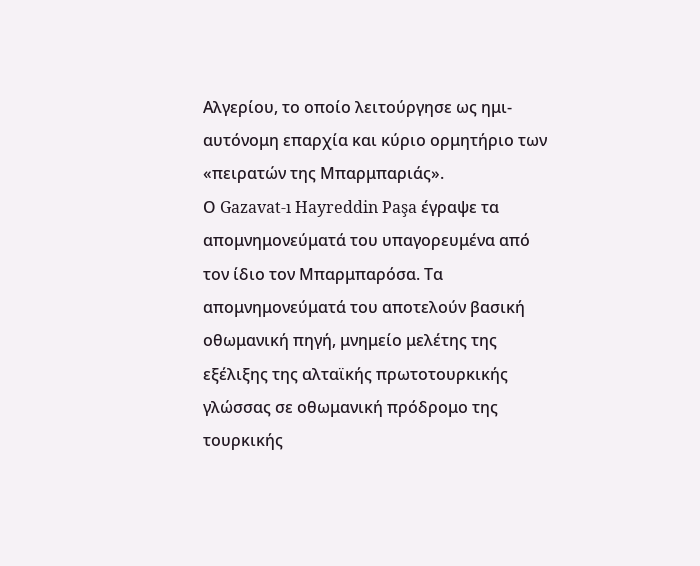Αλγερίου, το οποίο λειτούργησε ως ημι-αυτόνομη επαρχία και κύριο ορμητήριο των «πειρατών της Μπαρμπαριάς».
Ο Gazavat-ı Hayreddin Paşa έγραψε τα απομνημονεύματά του υπαγορευμένα από τον ίδιο τον Μπαρμπαρόσα. Τα απομνημονεύματά του αποτελούν βασική οθωμανική πηγή, μνημείο μελέτης της εξέλιξης της αλταϊκής πρωτοτουρκικής γλώσσας σε οθωμανική πρόδρομο της τουρκικής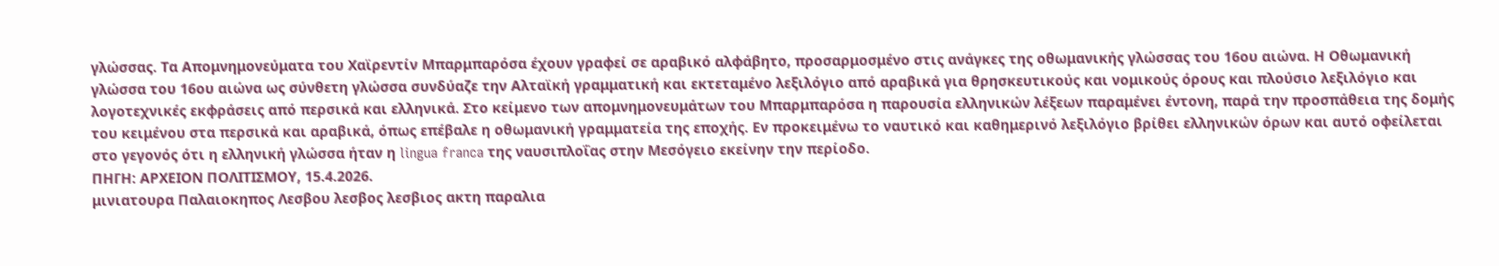γλώσσας. Τα Απομνημονεύματα του Χαϊρεντίν Μπαρμπαρόσα έχουν γραφεί σε αραβικό αλφάβητο, προσαρμοσμένο στις ανάγκες της οθωμανικής γλώσσας του 16ου αιώνα. Η Οθωμανική γλώσσα του 16ου αιώνα ως σύνθετη γλώσσα συνδύαζε την Αλταϊκή γραμματική και εκτεταμένο λεξιλόγιο από αραβικά για θρησκευτικούς και νομικούς όρους και πλούσιο λεξιλόγιο και λογοτεχνικές εκφράσεις από περσικά και ελληνικά. Στο κείμενο των απομνημονευμάτων του Μπαρμπαρόσα η παρουσία ελληνικών λέξεων παραμένει έντονη, παρά την προσπάθεια της δομής του κειμένου στα περσικά και αραβικά, όπως επέβαλε η οθωμανική γραμματεία της εποχής. Εν προκειμένω το ναυτικό και καθημερινό λεξιλόγιο βρίθει ελληνικών όρων και αυτό οφείλεται στο γεγονός ότι η ελληνική γλώσσα ήταν η lingua franca της ναυσιπλοΐας στην Μεσόγειο εκείνην την περίοδο.
ΠΗΓΗ: ΑΡΧΕΙΟΝ ΠΟΛΙΤΙΣΜΟΥ, 15.4.2026.
μινιατουρα Παλαιοκηπος Λεσβου λεσβος λεσβιος ακτη παραλια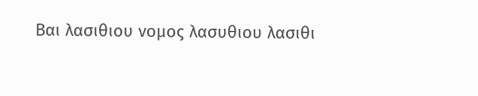Βαι λασιθιου νομος λασυθιου λασιθι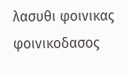λασυθι φοινικας φοινικοδασος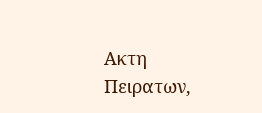Ακτη Πειρατων,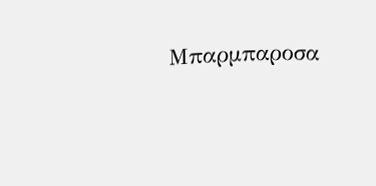Μπαρμπαροσα